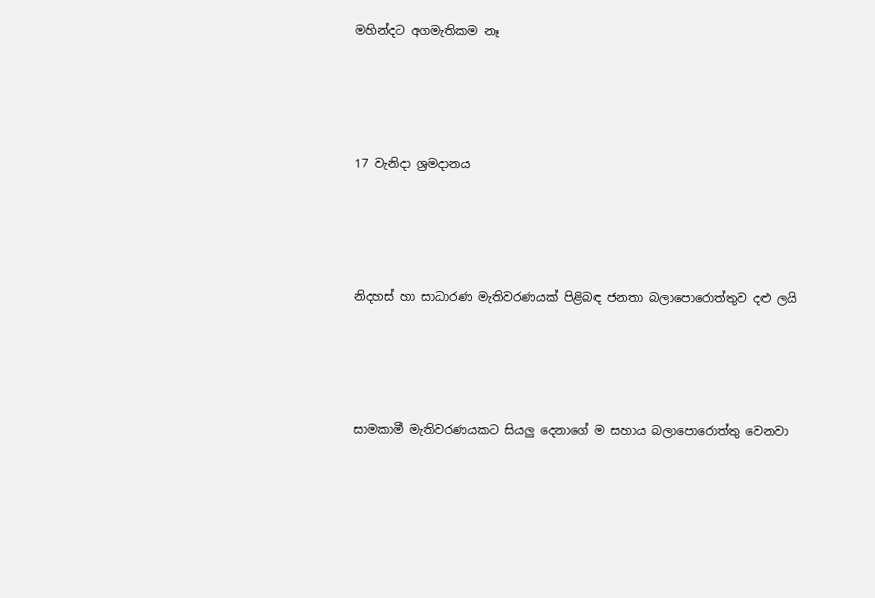මහින්දට අගමැතිකම නෑ




17 වැනිදා ශ්‍රමදානය




නිදහස් හා සාධාරණ මැතිවරණයක් පිළිබඳ ජනතා බලාපොරොත්තුව දළු ලයි




සාමකාමී මැතිවරණයකට සියලු දෙනාගේ ම සහාය බලාපොරොත්තු වෙනවා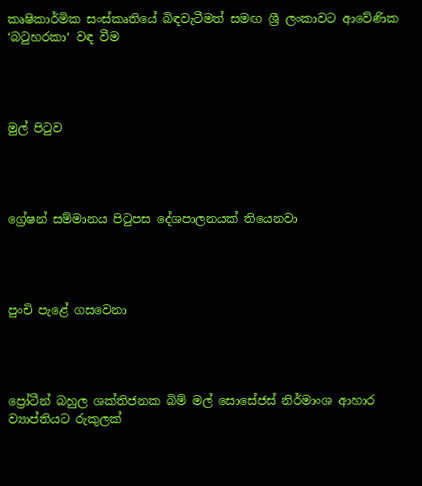කෘෂිකාර්මික සංස්කෘතියේ බිඳවැටීමත් සමඟ ශ්‍රී ලංකාවට ආවේණික ‘බටුහරකා‘ වඳ වීම




මුල් පිටුව




ග්‍රේෂන් සම්මානය පිටුපස දේශපාලනයක් තියෙනවා




පුංචි පැළේ ගසවෙනා




ප්‍රෝටීන් බහුල ශක්තිජනක බිම් මල් සොසේජස් නිර්මාංශ ආහාර ව්‍යාප්තියට රුකුලක්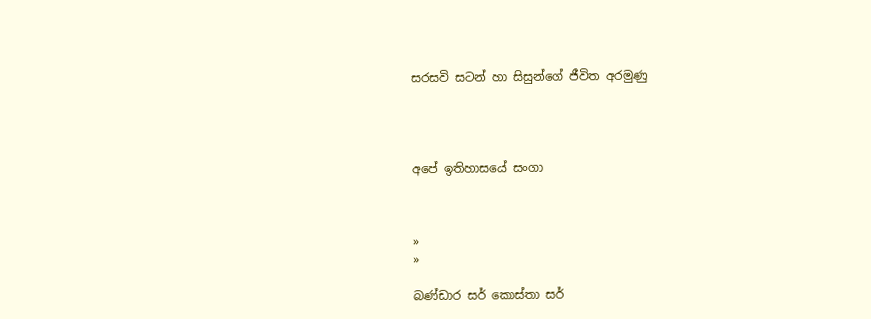සරසවි සටන් හා සිසුන්ගේ ජීවිත අරමුණු




අපේ ඉතිහාසයේ සංගා



»
»

බණ්ඩාර සර් කොස්තා සර්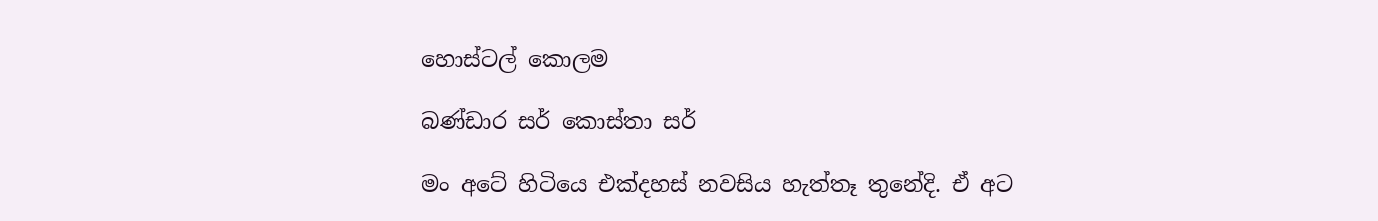හොස්ටල් කොලම

බණ්ඩාර සර් කොස්තා සර්

මං අටේ හිටියෙ එක්දහස් නවසිය හැත්තෑ තුනේදි. ඒ අට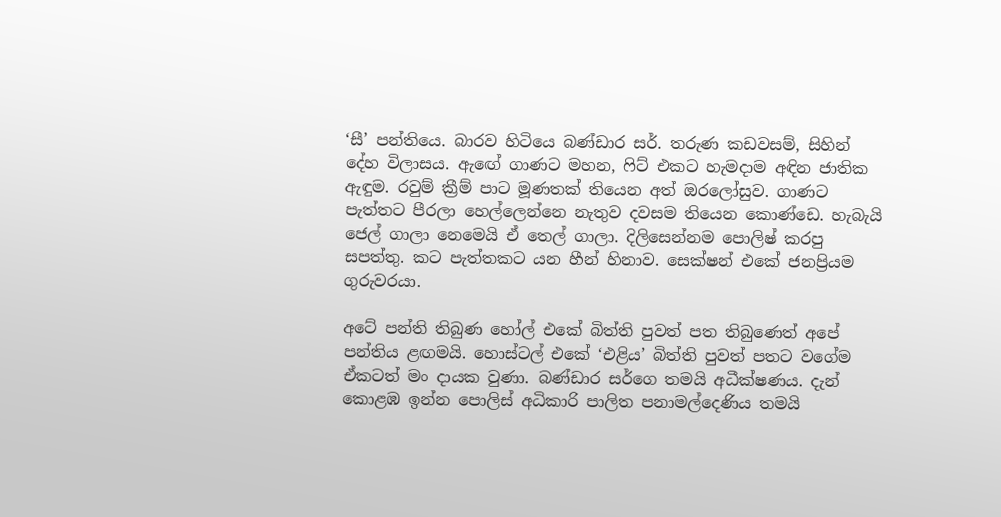‘සී’ පන්තියෙ. බාරව හිටියෙ බණ්ඩාර සර්. තරුණ කඩවසම්, සිහින් දේහ විලාසය. ඇඟේ ගාණට මහන, ෆිට් එකට හැමදාම අඳින ජාතික ඇඳුම. රවුම් ක්‍රීම් පාට මූණතක් තියෙන අත් ඔරලෝසුව. ගාණට පැත්තට පීරලා හෙල්ලෙන්නෙ නැතුව දවසම තියෙන කොණ්ඩෙ. හැබැයි ජෙල් ගාලා නෙමෙයි ඒ තෙල් ගාලා. දිලිසෙන්නම පොලිෂ් කරපු සපත්තු. කට පැත්තකට යන හීන් හිනාව. සෙක්ෂන් එකේ ජනප්‍රියම ගුරුවරයා.

අටේ පන්ති තිබුණ හෝල් එකේ බිත්ති පුවත් පත තිබුණෙත් අපේ පන්තිය ළඟමයි. හොස්ටල් එකේ ‘එළිය’ බිත්ති පුවත් පතට වගේම ඒකටත් මං දායක වුණා. බණ්ඩාර සර්ගෙ තමයි අධීක්ෂණය. දැන් කොළඹ ඉන්න පොලිස් අධිකාරි පාලිත පනාමල්දෙණිය තමයි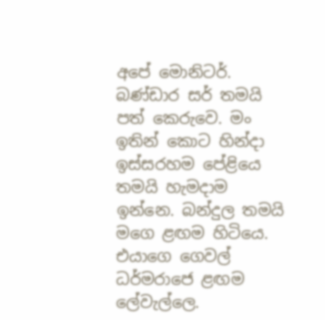අපේ මොනිටර්. බණ්ඩාර සර් තමයි පත් කෙරුවෙ. මං ඉතින් කොට හින්දා ඉස්සරහම පේළියෙ තමයි හැමදාම ඉන්නෙ. බන්දුල තමයි මගෙ ළඟම හිටියෙ. එයාගෙ ගෙවල් ධර්මරාජෙ ළඟම ලේවැල්ලෙ.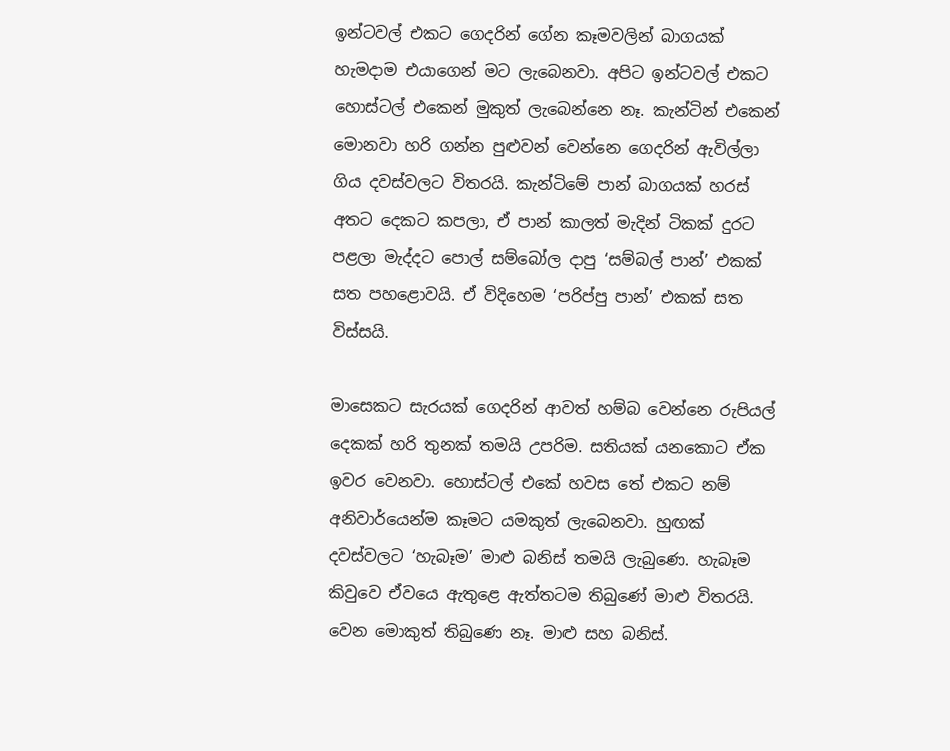ඉන්ටවල් එකට ගෙදරින් ගේන කෑමවලින් බාගයක් හැමදාම එයාගෙන් මට ලැබෙනවා. අපිට ඉන්ටවල් එකට හොස්ටල් එකෙන් මුකුත් ලැබෙන්නෙ නෑ. කැන්ටින් එකෙන් මොනවා හරි ගන්න පුළුවන් වෙන්නෙ ගෙදරින් ඇවිල්ලා ගිය දවස්වලට විතරයි. කැන්ටිමේ පාන් බාගයක් හරස් අතට දෙකට කපලා, ඒ පාන් කාලත් මැදින් ටිකක් දුරට පළලා මැද්දට පොල් සම්බෝල දාපු ‘සම්බල් පාන්’ එකක් සත පහළොවයි. ඒ විදිහෙම ‘පරිප්පු පාන්’ එකක් සත විස්සයි.

මාසෙකට සැරයක් ගෙදරින් ආවත් හම්බ වෙන්නෙ රුපියල් දෙකක් හරි තුනක් තමයි උපරිම. සතියක් යනකොට ඒක ඉවර වෙනවා. හොස්ටල් එකේ හවස තේ එකට නම් අනිවාර්යෙන්ම කෑමට යමකුත් ලැබෙනවා. හුඟක් දවස්වලට ‘හැබෑම’ මාළු බනිස් තමයි ලැබුණෙ. හැබෑම කිවුවෙ ඒවයෙ ඇතුළෙ ඇත්තටම තිබුණේ මාළු විතරයි. වෙන මොකුත් තිබුණෙ නෑ. මාළු සහ බනිස්.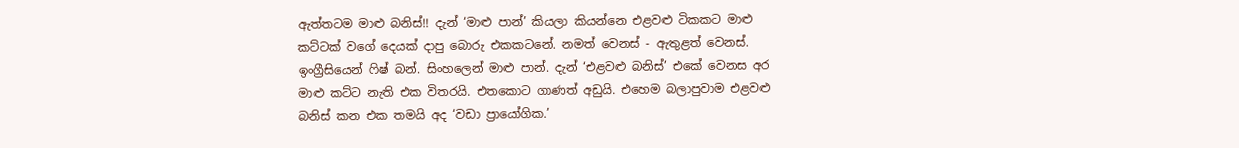ඇත්තටම මාළු බනිස්!! දැන් ‘මාළු පාන්’ කියලා කියන්නෙ එළවළු ටිකකට මාළු කට්ටක් වගේ දෙයක් දාපු බොරු එකකටනේ. නමත් වෙනස් - ඇතුළත් වෙනස්. ඉංග්‍රීසියෙන් ෆිෂ් බන්. සිංහලෙන් මාළු පාන්. දැන් ‘එළවළු බනිස්’ එකේ වෙනස අර මාළු කට්ට නැති එක විතරයි. එතකොට ගාණත් අඩුයි. එහෙම බලාපුවාම එළවළු බනිස් කන එක තමයි අද ‘වඩා ප්‍රායෝගික.’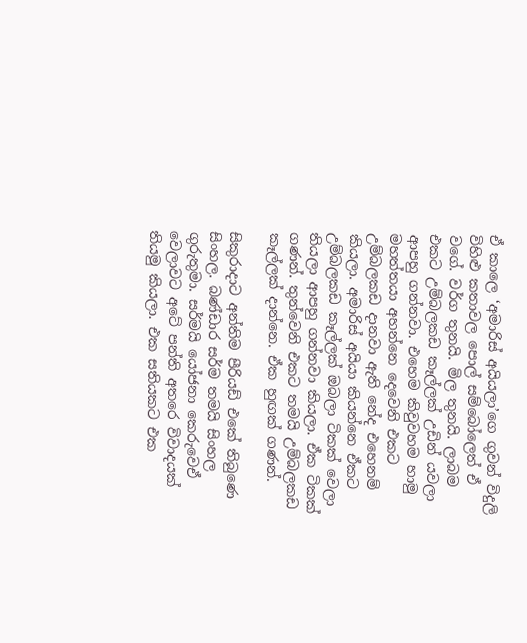ඒ කාලෙ ‘අමාරිස් අයියලා’ගෙ ගුවන් විදුලි විහිළු කතාවල පොල් සම්බෝලෙත් ඒ වගේ. වර්ග තුනයි. මිල තුනයි. ලාබම එකට උම්බලකඩ කෑල්ලක් උඩින් යවලා ආපහු ගන්නවා. එහෙම කිවුවහම හාමු මහත්තයා අහන්නෙ දෙවෙනි එකට උම්බලකඩ දානවා ඇති නේද එහෙනම් කියලා. අමාරිස් අයියා කියන්නෙ ඒකට උම්බලකඩ කෑල්ලක් ඔබලා ටිකක් වෙලා තියලා ආපහු ගන්නවා කියලා. ඒක ටිකක් ගණන්. තුන්වෙනි එකට තමයි උම්බලකඩ කෑල්ලක් දාන්නෙ. ඒක හුඟක් ගණන්.

සිකුරාදාට අන්තිම පීරියඩ් එකේ තිබුණෙ සිංහල. බණ්ඩාර සර්ම තමයි සිංහල ගුරුතුමා. සර්මයි යෝජනා කෙරුවෙඒ වෙලාවට අටේ පන්ති අතරෙ විවාදයක් තියමු කියලා. එක සතියකට එක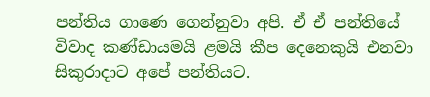පන්තිය ගාණෙ ගෙන්නුවා අපි. ඒ ඒ පන්තියේ විවාද කණ්ඩායමයි ළමයි කීප දෙනෙකුයි එනවා සිකුරාදාට අපේ පන්තියට.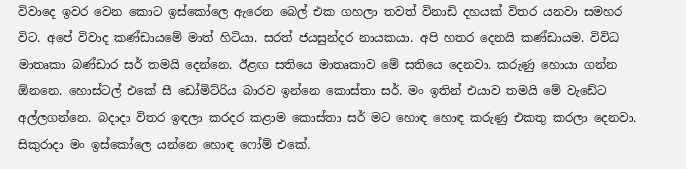විවාදෙ ඉවර වෙන කොට ඉස්කෝලෙ ඇරෙන බෙල් එක ගහලා තවත් විනාඩි දහයක් විතර යනවා සමහර විට. අපේ විවාද කණ්ඩායමේ මාත් හිටියා. සරත් ජයසුන්දර නායකයා. අපි හතර දෙනයි කණ්ඩායම. විවිධ මාතෘකා බණ්ඩාර සර් තමයි දෙන්නෙ. ඊළඟ සතියෙ මාතෘකාව මේ සතියෙ දෙනවා. කරුණු හොයා ගන්න ඕනනෙ. හොස්ටල් එකේ සී ඩෝමිට්රිය බාරව ඉන්නෙ කොස්තා සර්. මං ඉතින් එයාව තමයි මේ වැඩේට අල්ලගන්නෙ. බදාදා විතර ඉඳලා කරදර කළාම කොස්තා සර් මට හොඳ හොඳ කරුණු එකතු කරලා දෙනවා. සිකුරාදා මං ඉස්කෝලෙ යන්නෙ හොඳ ෆෝම් එකේ.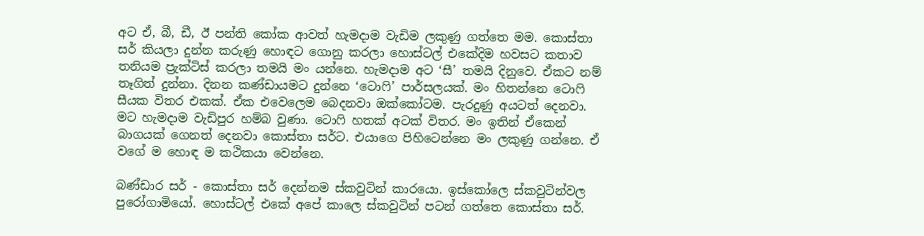අට ඒ, බී, ඩී, ඊ පන්ති කෝක ආවත් හැමදාම වැඩිම ලකුණු ගත්තෙ මම. කොස්තා සර් කියලා දුන්න කරුණු හොඳට ගොනු කරලා හොස්ටල් එකේදිම හවසට කතාව තනියම ප්‍රැක්ටිස් කරලා තමයි මං යන්නෙ. හැමදාම අට ‘සී’ තමයි දිනුවෙ. ඒකට නම් තෑගිත් දුන්නා. දිනන කණ්ඩායමට දුන්නෙ ‘ටොෆි’ පාර්සලයක්. මං හිතන්නෙ ටොෆි සීයක විතර එකක්. ඒක එවෙලෙම බෙදනවා ඔක්කෝටම. පැරදුණු අයටත් දෙනවා. මට හැමදාම වැඩිපුර හම්බ වුණා. ටොෆි හතක් අටක් විතර. මං ඉතින් ඒකෙන් බාගයක් ගෙනත් දෙනවා කොස්තා සර්ට. එයාගෙ පිහිටෙන්නෙ මං ලකුණු ගන්නෙ. ඒ වගේ ම හොඳ ම කථිකයා වෙන්නෙ.

බණ්ඩාර සර් - කොස්තා සර් දෙන්නම ස්කවුටින් කාරයො. ඉස්කෝලෙ ස්කවුටින්වල පුරෝගාමියෝ. හොස්ටල් එකේ අපේ කාලෙ ස්කවුටින් පටන් ගත්තෙ කොස්තා සර්.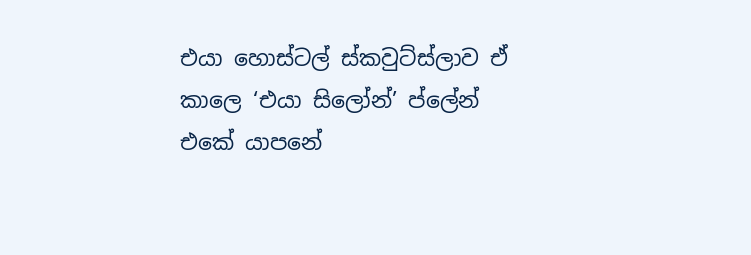එයා හොස්ටල් ස්කවුට්ස්ලාව ඒ කාලෙ ‘එයා සිලෝන්’ ප්ලේන් එකේ යාපනේ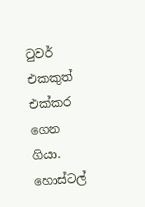ටුවර් එකකුත් එක්කර ගෙන ගියා. හොස්ටල්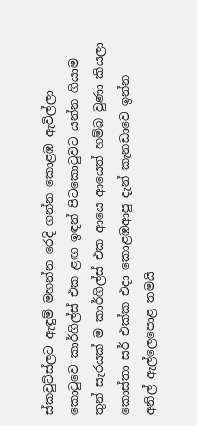ස්කවුට්ස්ලට ඇඳුම් මහන්න රෙදි ගන්න කොළඹ ඇවිල්ලා කොටුවෙ කාර්ගිල්ස් එක ළඟ ඉඳන් පිටකොටුවට යන්න ගියාම තුන් සැරයක් ම කාර්ගිල්ස් එක ආයෙ ආයෙත් හම්බ වුණා කියලා කොස්තා සර් එක්ක එදා කොළඹආපු දැන් කැනඩාවෙ ඉන්න අනිල් ඇල්ලෙපොළ තමයි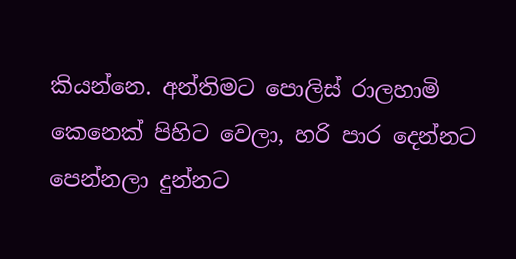කියන්නෙ. අන්තිමට පොලිස් රාලහාමි කෙනෙක් පිහිට වෙලා, හරි පාර දෙන්නට පෙන්නලා දුන්නට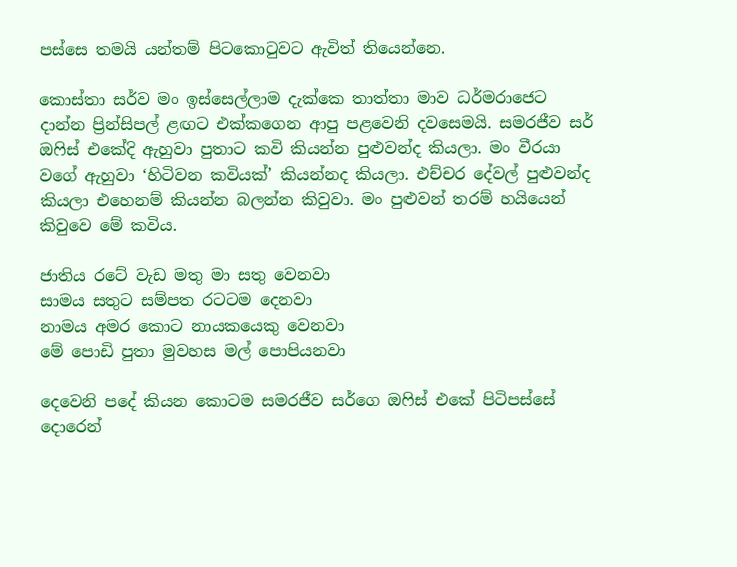පස්සෙ තමයි යන්තම් පිටකොටුවට ඇවිත් තියෙන්නෙ.

කොස්තා සර්ව මං ඉස්සෙල්ලාම දැක්කෙ තාත්තා මාව ධර්මරාජෙට දාන්න ප්‍රින්සිපල් ළඟට එක්කගෙන ආපු පළවෙනි දවසෙමයි. සමරජීව සර් ඔෆිස් එකේදි ඇහුවා පුතාට කවි කියන්න පුළුවන්ද කියලා. මං වීරයා වගේ ඇහුවා ‘හිටිවන කවියක්’ කියන්නද කියලා. එච්චර දේවල් පුළුවන්ද කියලා එහෙනම් කියන්න බලන්න කිවුවා. මං පුළුවන් තරම් හයියෙන් කිවුවෙ මේ කවිය.

ජාතිය රටේ වැඩ මතු මා සතු වෙනවා
සාමය සතුට සම්පත රටටම දෙනවා
නාමය අමර කොට නායකයෙකු වෙනවා
මේ පොඩි පුතා මුවහස මල් පොපියනවා

දෙවෙනි පදේ කියන කොටම සමරජීව සර්ගෙ ඔෆිස් එකේ පිටිපස්සේ දොරෙන්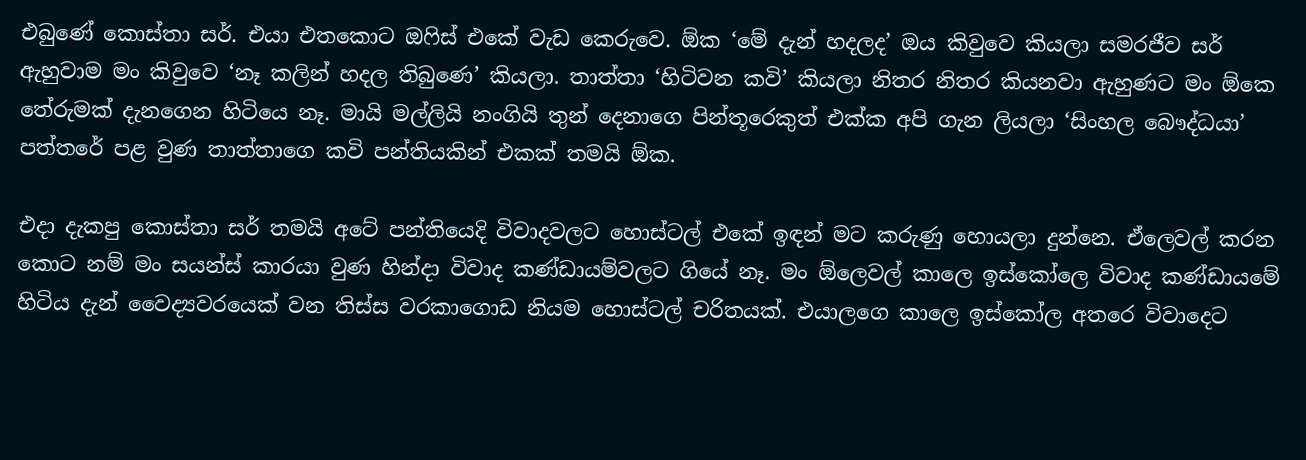එබුණේ කොස්තා සර්. එයා එතකොට ඔෆිස් එකේ වැඩ කෙරුවෙ. ඕක ‘මේ දැන් හදලද’ ඔය කිවුවෙ කියලා සමරජීව සර් ඇහුවාම මං කිවුවෙ ‘නෑ කලින් හදල තිබුණෙ’ කියලා. තාත්තා ‘හිටිවන කවි’ කියලා නිතර නිතර කියනවා ඇහුණට මං ඕකෙ තේරුමක් දැනගෙන හිටියෙ නෑ. මායි මල්ලියි නංගියි තුන් දෙනාගෙ පින්තූරෙකුත් එක්ක අපි ගැන ලියලා ‘සිංහල බෞද්ධයා’ පත්තරේ පළ වුණ තාත්තාගෙ කවි පන්තියකින් එකක් තමයි ඕක.

එදා දැකපු කොස්තා සර් තමයි අටේ පන්තියෙදි විවාදවලට හොස්ටල් එකේ ඉඳන් මට කරුණු හොයලා දුන්නෙ. ඒලෙවල් කරන කොට නම් මං සයන්ස් කාරයා වුණ හින්දා විවාද කණ්ඩායම්වලට ගියේ නෑ. මං ඕලෙවල් කාලෙ ඉස්කෝලෙ විවාද කණ්ඩායමේ හිටිය දැන් වෛද්‍යවරයෙක් වන තිස්ස වරකාගොඩ නියම හොස්ටල් චරිතයක්. එයාලගෙ කාලෙ ඉස්කෝල අතරෙ විවාදෙට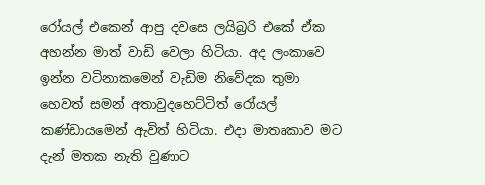රෝයල් එකෙන් ආපු දවසෙ ලයිබ්‍රරි එකේ ඒක අහන්න මාත් වාඩි වෙලා හිටියා. අද ලංකාවෙ ඉන්න වටිනාකමෙන් වැඩිම නිවේදක තුමා හෙවත් සමන් අතාවුදහෙට්ටිත් රෝයල් කණ්ඩායමෙන් ඇවිත් හිටියා. එදා මාතෘකාව මට දැන් මතක නැති වුණාට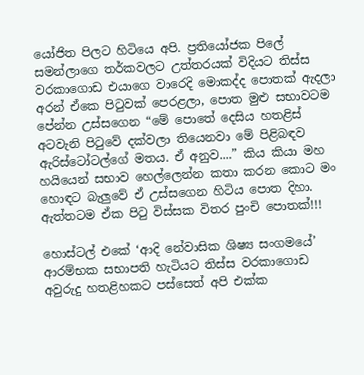යෝජිත පිලට හිටියෙ අපි. ප්‍රතියෝජක පිලේ සමන්ලාගෙ තර්කවලට උත්තරයක් විදියට තිස්ස වරකාගොඩ එයාගෙ වාරෙදි මොකද්ද පොතක් ඇදලා අරන් ඒකෙ පිටුවක් පෙරළලා, පොත මුළු සභාවටම පේන්න උස්සගෙන “මේ පොතේ දෙසිය හතළිස් අටවැනි පිටුවේ දක්වලා තියෙනවා මේ පිළිබඳව ඇරිස්ටෝටල්ගේ මතය. ඒ අනුව....” කිය කියා මහ හයියෙන් සභාව හෙල්ලෙන්න කතා කරන කොට මං හොඳට බැලුවේ ඒ උස්සගෙන හිටිය පොත දිහා. ඇත්තටම ඒක පිටු විස්සක විතර පුංචි පොතක්!!!

හොස්ටල් එකේ ‘ආදි නේවාසික ශිෂ්‍ය සංගමයේ’ ආරම්භක සභාපති හැටියට තිස්ස වරකාගොඩ අවුරුදු හතළිහකට පස්සෙත් අපි එක්ක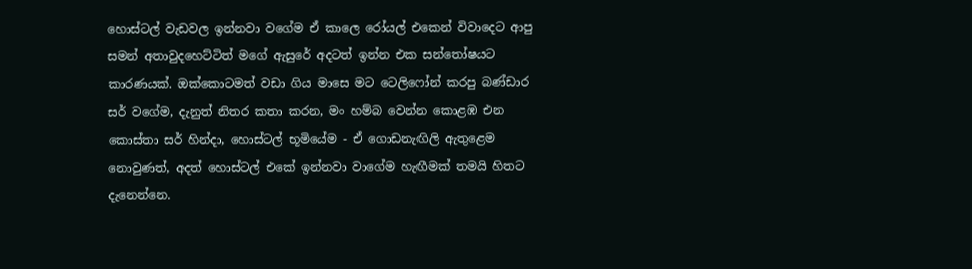හොස්ටල් වැඩවල ඉන්නවා වගේම ඒ කාලෙ රෝයල් එකෙන් විවාදෙට ආපු සමන් අතාවුදහෙට්ටිත් මගේ ඇසුරේ අදටත් ඉන්න එක සන්තෝෂයට කාරණයක්. ඔක්කොටමත් වඩා ගිය මාසෙ මට ටෙලිෆෝන් කරපු බණ්ඩාර සර් වගේම, දැනුත් නිතර කතා කරන, මං හම්බ වෙන්න කොළඹ එන කොස්තා සර් හින්දා, හොස්ටල් භූමියේම - ඒ ගොඩනැඟිලි ඇතුළෙම නොවුණත්, අදත් හොස්ටල් එකේ ඉන්නවා වාගේම හැඟීමක් තමයි හිතට දැනෙන්නෙ.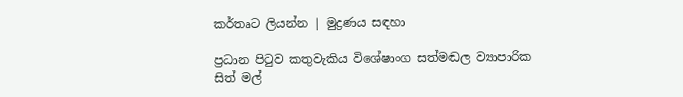කර්තෘට ලියන්න | මුද්‍රණය සඳහා

ප්‍රධාන පිටුව කතුවැකිය විශේෂාංග සත්මඬල ව්‍යාපාරික සිත් මල්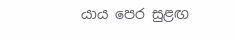යාය පෙර සුළඟ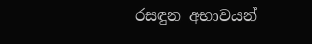රසඳුන අභාවයන්